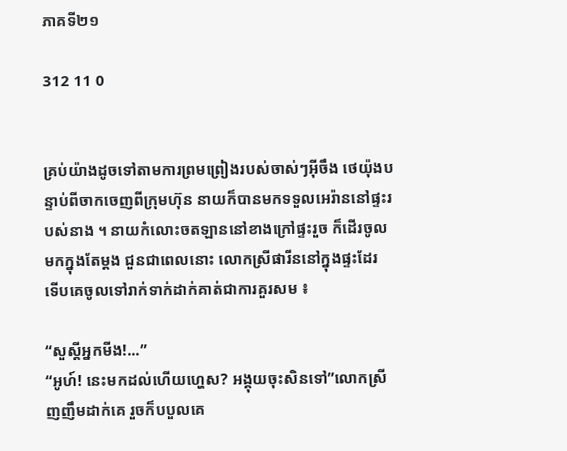ភាគទី២១

312 11 0


គ្រប់យ៉ាងដូចទៅតាមការព្រមព្រៀងរបស់ចាស់ៗអ៊ីចឹង ថេយ៉ុងបន្ទាប់ពីចាកចេញពីក្រុមហ៊ុន នាយក៏បានមកទទួលអេរ៉ាននៅផ្ទះរបស់នាង ។ នាយកំលោះចតឡាននៅខាងក្រៅផ្ទះរួច ក៏ដើរចូលមកក្នុងតែម្ដង ជួនជាពេលនោះ លោកស្រីផារីននៅក្នុងផ្ទះដែរ ទើបគេចូលទៅរាក់ទាក់ដាក់គាត់ជាការគួរសម ៖

“សួស្ដីអ្នកមីង!...”
“អូហ៍! នេះមកដល់ហើយហ្ហេស? អង្គុយចុះសិនទៅ”លោកស្រីញញឹមដាក់គេ រួចក៏បបួលគេ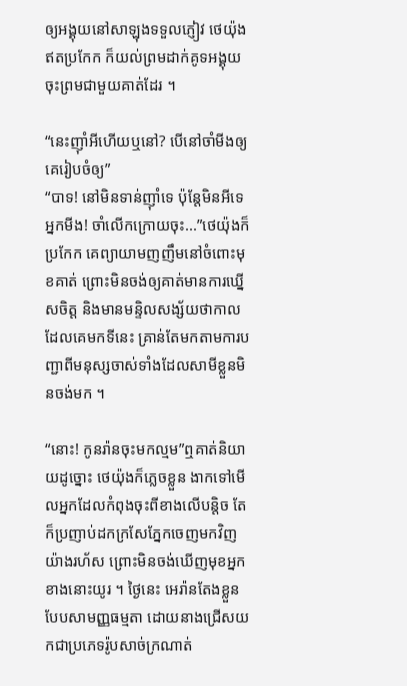ឲ្យអង្គុយនៅសាឡុងទទួលភ្ញៀវ ថេយ៉ុងឥតប្រកែក ក៏យល់ព្រមដាក់គូទអង្គុយចុះព្រមជាមួយគាត់ដែរ ។

“នេះញ៉ាំអីហើយឬនៅ? បើនៅចាំមីងឲ្យគេរៀបចំឲ្យ”
“បាទ! នៅមិនទាន់ញ៉ាំទេ ប៉ុន្តែមិនអីទេអ្នកមីង! ចាំលើកក្រោយចុះ...”ថេយ៉ុងក៏ប្រកែក គេព្យាយាមញញឹមនៅចំពោះមុខគាត់ ព្រោះមិនចង់ឲ្យគាត់មានការឃ្នើសចិត្ត និងមានមន្ទិលសង្ស័យថាកាលដែលគេមកទីនេះ គ្រាន់តែមកតាមការបញ្ជាពីមនុស្សចាស់ទាំងដែលសាមីខ្លួនមិនចង់មក ។

“នោះ! កូនរ៉ានចុះមកល្មម”ឮគាត់និយាយដូច្នោះ ថេយ៉ុងក៏ភ្លេចខ្លួន ងាកទៅមើលអ្នកដែលកំពុងចុះពីខាងលើបន្ដិច តែក៏ប្រញាប់ដកក្រសែភ្នែកចេញមកវិញយ៉ាងរហ័ស ព្រោះមិនចង់ឃើញមុខអ្នកខាងនោះយូរ ។ ថ្ងៃនេះ អេរ៉ានតែងខ្លួនបែបសាមញ្ញធម្មតា ដោយនាងជ្រើសយកជាប្រភេទរ៉ូបសាច់ក្រណាត់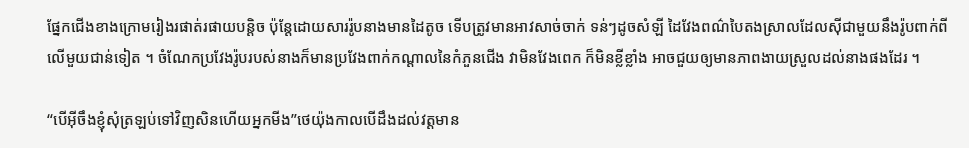ផ្នែកជើងខាងក្រោមរៀងរផាត់រផាយបន្ដិច ប៉ុន្តែដោយសាររ៉ូបនាងមានដៃតូច ទើបត្រូវមានអាវសាច់ចាក់ ទន់ៗដូចសំឡី ដៃវែងពណ៌បៃតងស្រាលដែលស៊ីជាមួយនឹងរ៉ូបពាក់ពីលើមួយជាន់ទៀត ។ ចំណែកប្រវែងរ៉ូបរបស់នាងក៏មានប្រវែងពាក់កណ្ដាលនៃកំភួនជើង វាមិនវែងពេក ក៏មិនខ្លីខ្លាំង អាចជួយឲ្យមានភាពងាយស្រួលដល់នាងផងដែរ ។

“បើអ៊ីចឹងខ្ញុំសុំត្រឡប់ទៅវិញសិនហើយអ្នកមីង”ថេយ៉ុងកាលបើដឹងដល់វត្តមាន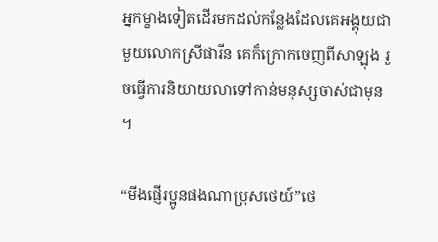អ្នកម្ខាងទៀតដើរមកដល់កន្លែងដែលគេអង្គុយជាមួយលោកស្រីផារីន គេក៏ក្រោកចេញពីសាឡុង រួចធ្វើការនិយាយលាទៅកាន់មនុស្សចាស់ជាមុន ។

“មីងផ្ញើរប្អូនផងណាប្រុសថេយ៍”ថេ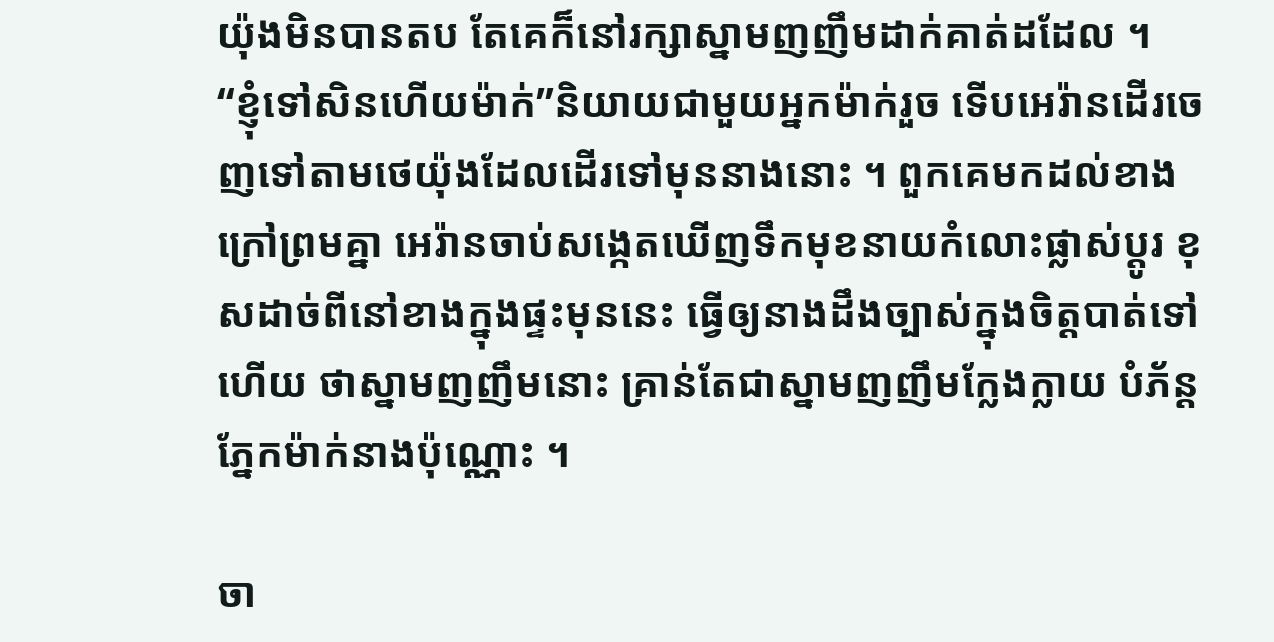យ៉ុងមិនបានតប តែគេក៏នៅរក្សាស្នាមញញឹមដាក់គាត់ដដែល ។
“ខ្ញុំទៅសិនហើយម៉ាក់”និយាយជាមួយអ្នកម៉ាក់រួច ទើបអេរ៉ានដើរចេញទៅតាមថេយ៉ុងដែលដើរទៅមុននាងនោះ ។ ពួកគេមកដល់ខាងក្រៅព្រមគ្នា អេរ៉ានចាប់សង្កេតឃើញទឹកមុខនាយកំលោះផ្លាស់ប្ដូរ ខុសដាច់ពីនៅខាងក្នុងផ្ទះមុននេះ ធ្វើឲ្យនាងដឹងច្បាស់ក្នុងចិត្តបាត់ទៅហើយ ថាស្នាមញញឹមនោះ គ្រាន់តែជាស្នាមញញឹមក្លែងក្លាយ បំភ័ន្តភ្នែកម៉ាក់នាងប៉ុណ្ណោះ ។

ចា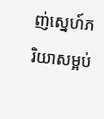ញ់ស្នេហ៍ភរិយាសម្អប់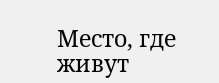Место, где живут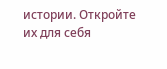истории. Откройте их для себя